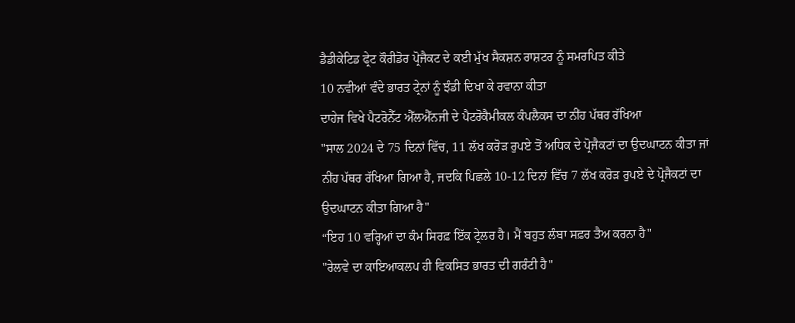ਡੈਡੀਕੇਟਿਡ ਫ੍ਰੇਟ ਕੌਰੀਡੋਰ ਪ੍ਰੋਜੈਕਟ ਦੇ ਕਈ ਮੁੱਖ ਸੈਕਸ਼ਨ ਰਾਸ਼ਟਰ ਨੂੰ ਸਮਰਪਿਤ ਕੀਤੇ
10 ਨਵੀਆਂ ਵੰਦੇ ਭਾਰਤ ਟ੍ਰੇਨਾਂ ਨੂੰ ਝੰਡੀ ਦਿਖਾ ਕੇ ਰਵਾਨਾ ਕੀਤਾ
ਦਾਹੇਜ ਵਿਖੇ ਪੈਟਰੋਨੈੱਟ ਐੱਲਐੱਨਜੀ ਦੇ ਪੈਟਰੋਕੈਮੀਕਲ ਕੰਪਲੈਕਸ ਦਾ ਨੀਂਹ ਪੱਥਰ ਰੱਖਿਆ
"ਸਾਲ 2024 ਦੇ 75 ਦਿਨਾਂ ਵਿੱਚ, 11 ਲੱਖ ਕਰੋੜ ਰੁਪਏ ਤੋਂ ਅਧਿਕ ਦੇ ਪ੍ਰੋਜੈਕਟਾਂ ਦਾ ਉਦਘਾਟਨ ਕੀਤਾ ਜਾਂ ਨੀਂਹ ਪੱਥਰ ਰੱਖਿਆ ਗਿਆ ਹੈ, ਜਦਕਿ ਪਿਛਲੇ 10-12 ਦਿਨਾਂ ਵਿੱਚ 7 ਲੱਖ ਕਰੋੜ ਰੁਪਏ ਦੇ ਪ੍ਰੋਜੈਕਟਾਂ ਦਾ ਉਦਘਾਟਨ ਕੀਤਾ ਗਿਆ ਹੈ"
“ਇਹ 10 ਵਰ੍ਹਿਆਂ ਦਾ ਕੰਮ ਸਿਰਫ਼ ਇੱਕ ਟ੍ਰੇਲਰ ਹੈ। ਮੈਂ ਬਹੁਤ ਲੰਬਾ ਸਫ਼ਰ ਤੈਅ ਕਰਨਾ ਹੈ"
"ਰੇਲਵੇ ਦਾ ਕਾਇਆਕਲਪ ਹੀ ਵਿਕਸਿਤ ਭਾਰਤ ਦੀ ਗਰੰਟੀ ਹੈ"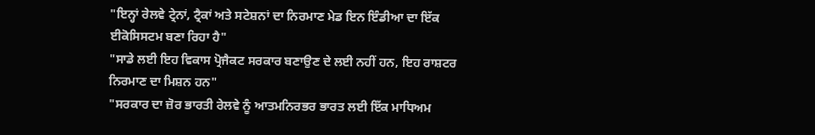"ਇਨ੍ਹਾਂ ਰੇਲਵੇ ਟ੍ਰੇਨਾਂ, ਟ੍ਰੈਕਾਂ ਅਤੇ ਸਟੇਸ਼ਨਾਂ ਦਾ ਨਿਰਮਾਣ ਮੇਡ ਇਨ ਇੰਡੀਆ ਦਾ ਇੱਕ ਈਕੋਸਿਸਟਮ ਬਣਾ ਰਿਹਾ ਹੈ"
"ਸਾਡੇ ਲਈ ਇਹ ਵਿਕਾਸ ਪ੍ਰੋਜੈਕਟ ਸਰਕਾਰ ਬਣਾਉਣ ਦੇ ਲਈ ਨਹੀਂ ਹਨ, ਇਹ ਰਾਸ਼ਟਰ ਨਿਰਮਾਣ ਦਾ ਮਿਸ਼ਨ ਹਨ"
"ਸਰਕਾਰ ਦਾ ਜ਼ੋਰ ਭਾਰਤੀ ਰੇਲਵੇ ਨੂੰ ਆਤਮਨਿਰਭਰ ਭਾਰਤ ਲਈ ਇੱਕ ਮਾਧਿਅਮ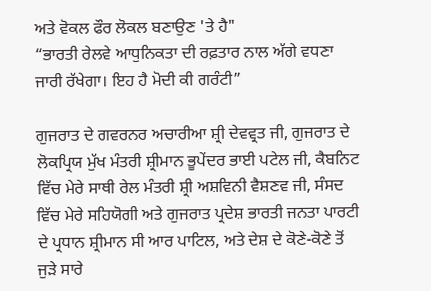ਅਤੇ ਵੋਕਲ ਫੌਰ ਲੋਕਲ ਬਣਾਉਣ 'ਤੇ ਹੈ"
“ਭਾਰਤੀ ਰੇਲਵੇ ਆਧੁਨਿਕਤਾ ਦੀ ਰਫ਼ਤਾਰ ਨਾਲ ਅੱਗੇ ਵਧਣਾ ਜਾਰੀ ਰੱਖੇਗਾ। ਇਹ ਹੈ ਮੋਦੀ ਕੀ ਗਰੰਟੀ”

ਗੁਜਰਾਤ ਦੇ ਗਵਰਨਰ ਅਚਾਰੀਆ ਸ਼੍ਰੀ ਦੇਵਵ੍ਰਤ ਜੀ, ਗੁਜਰਾਤ ਦੇ ਲੋਕਪ੍ਰਿਯ ਮੁੱਖ ਮੰਤਰੀ ਸ਼੍ਰੀਮਾਨ ਭੂਪੇਂਦਰ ਭਾਈ ਪਟੇਲ ਜੀ, ਕੈਬਨਿਟ ਵਿੱਚ ਮੇਰੇ ਸਾਥੀ ਰੇਲ ਮੰਤਰੀ ਸ਼੍ਰੀ ਅਸ਼ਵਿਨੀ ਵੈਸ਼ਣਵ ਜੀ, ਸੰਸਦ ਵਿੱਚ ਮੇਰੇ ਸਹਿਯੋਗੀ ਅਤੇ ਗੁਜਰਾਤ ਪ੍ਰਦੇਸ਼ ਭਾਰਤੀ ਜਨਤਾ ਪਾਰਟੀ ਦੇ ਪ੍ਰਧਾਨ ਸ਼੍ਰੀਮਾਨ ਸੀ ਆਰ ਪਾਟਿਲ, ਅਤੇ ਦੇਸ਼ ਦੇ ਕੋਣੇ-ਕੋਣੇ ਤੋਂ ਜੁੜੇ ਸਾਰੇ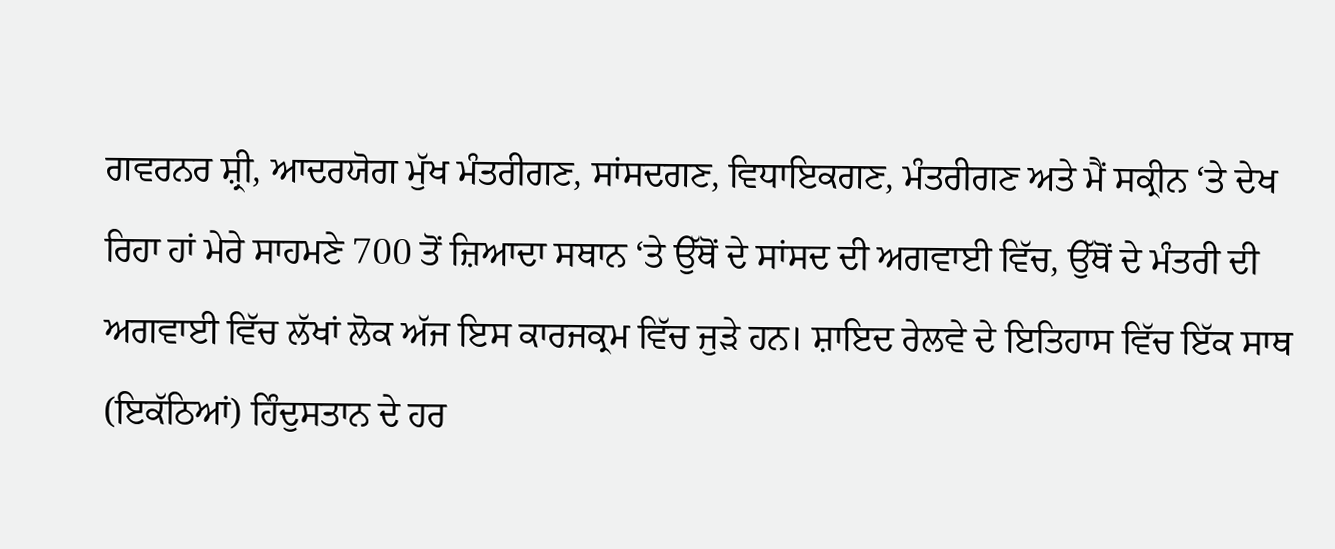ਗਵਰਨਰ ਸ਼੍ਰੀ, ਆਦਰਯੋਗ ਮੁੱਖ ਮੰਤਰੀਗਣ, ਸਾਂਸਦਗਣ, ਵਿਧਾਇਕਗਣ, ਮੰਤਰੀਗਣ ਅਤੇ ਮੈਂ ਸਕ੍ਰੀਨ ‘ਤੇ ਦੇਖ ਰਿਹਾ ਹਾਂ ਮੇਰੇ ਸਾਹਮਣੇ 700 ਤੋਂ ਜ਼ਿਆਦਾ ਸਥਾਨ ‘ਤੇ ਉੱਥੋਂ ਦੇ ਸਾਂਸਦ ਦੀ ਅਗਵਾਈ ਵਿੱਚ, ਉੱਥੋਂ ਦੇ ਮੰਤਰੀ ਦੀ ਅਗਵਾਈ ਵਿੱਚ ਲੱਖਾਂ ਲੋਕ ਅੱਜ ਇਸ ਕਾਰਜਕ੍ਰਮ ਵਿੱਚ ਜੁੜੇ ਹਨ। ਸ਼ਾਇਦ ਰੇਲਵੇ ਦੇ ਇਤਿਹਾਸ ਵਿੱਚ ਇੱਕ ਸਾਥ (ਇਕੱਠਿਆਂ) ਹਿੰਦੁਸਤਾਨ ਦੇ ਹਰ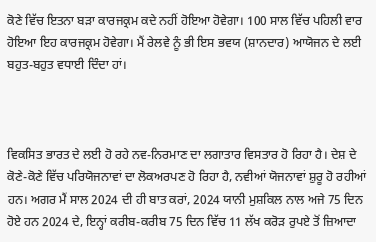ਕੋਣੇ ਵਿੱਚ ਇਤਨਾ ਬੜਾ ਕਾਰਜਕ੍ਰਮ ਕਦੇ ਨਹੀਂ ਹੋਇਆ ਹੋਵੇਗਾ। 100 ਸਾਲ ਵਿੱਚ ਪਹਿਲੀ ਵਾਰ ਹੋਇਆ ਇਹ ਕਾਰਜਕ੍ਰਮ ਹੋਵੇਗਾ। ਮੈਂ ਰੇਲਵੇ ਨੂੰ ਭੀ ਇਸ ਭਵਯ (ਸ਼ਾਨਦਾਰ) ਆਯੋਜਨ ਦੇ ਲਈ ਬਹੁਤ-ਬਹੁਤ ਵਧਾਈ ਦਿੰਦਾ ਹਾਂ।



ਵਿਕਸਿਤ ਭਾਰਤ ਦੇ ਲਈ ਹੋ ਰਹੇ ਨਵ-ਨਿਰਮਾਣ ਦਾ ਲਗਾਤਾਰ ਵਿਸਤਾਰ ਹੋ ਰਿਹਾ ਹੈ। ਦੇਸ਼ ਦੇ ਕੋਣੇ-ਕੋਣੇ ਵਿੱਚ ਪਰਿਯੋਜਨਾਵਾਂ ਦਾ ਲੋਕਅਰਪਣ ਹੋ ਰਿਹਾ ਹੈ, ਨਵੀਆਂ ਯੋਜਨਾਵਾਂ ਸ਼ੁਰੂ ਹੋ ਰਹੀਆਂ ਹਨ। ਅਗਰ ਮੈਂ ਸਾਲ 2024 ਦੀ ਹੀ ਬਾਤ ਕਰਾਂ, 2024 ਯਾਨੀ ਮੁਸ਼ਕਿਲ ਨਾਲ ਅਜੇ 75 ਦਿਨ ਹੋਏ ਹਨ 2024 ਦੇ, ਇਨ੍ਹਾਂ ਕਰੀਬ-ਕਰੀਬ 75 ਦਿਨ ਵਿੱਚ 11 ਲੱਖ ਕਰੋੜ ਰੁਪਏ ਤੋਂ ਜ਼ਿਆਦਾ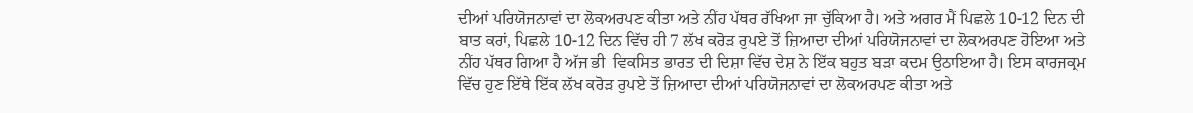ਦੀਆਂ ਪਰਿਯੋਜਨਾਵਾਂ ਦਾ ਲੋਕਅਰਪਣ ਕੀਤਾ ਅਤੇ ਨੀਂਹ ਪੱਥਰ ਰੱਖਿਆ ਜਾ ਚੁੱਕਿਆ ਹੈ। ਅਤੇ ਅਗਰ ਮੈਂ ਪਿਛਲੇ 10-12 ਦਿਨ ਦੀ ਬਾਤ ਕਰਾਂ, ਪਿਛਲੇ 10-12 ਦਿਨ ਵਿੱਚ ਹੀ 7 ਲੱਖ ਕਰੋੜ ਰੁਪਏ ਤੋਂ ਜ਼ਿਆਦਾ ਦੀਆਂ ਪਰਿਯੋਜਨਾਵਾਂ ਦਾ ਲੋਕਅਰਪਣ ਹੋਇਆ ਅਤੇ ਨੀਂਹ ਪੱਥਰ ਗਿਆ ਹੈ ਅੱਜ ਭੀ  ਵਿਕਸਿਤ ਭਾਰਤ ਦੀ ਦਿਸ਼ਾ ਵਿੱਚ ਦੇਸ਼ ਨੇ ਇੱਕ ਬਹੁਤ ਬੜਾ ਕਦਮ ਉਠਾਇਆ ਹੈ। ਇਸ ਕਾਰਜਕ੍ਰਮ ਵਿੱਚ ਹੁਣ ਇੱਥੇ ਇੱਕ ਲੱਖ ਕਰੋੜ ਰੁਪਏ ਤੋਂ ਜ਼ਿਆਦਾ ਦੀਆਂ ਪਰਿਯੋਜਨਾਵਾਂ ਦਾ ਲੋਕਅਰਪਣ ਕੀਤਾ ਅਤੇ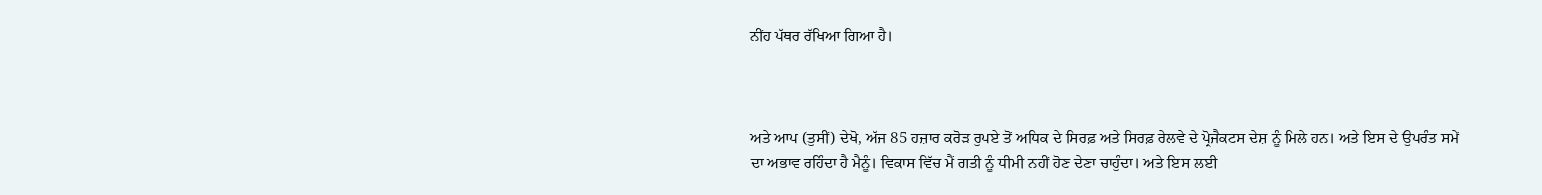ਨੀਂਹ ਪੱਥਰ ਰੱਖਿਆ ਗਿਆ ਹੈ।



ਅਤੇ ਆਪ (ਤੁਸੀਂ) ਦੇਖੋ, ਅੱਜ 85 ਹਜ਼ਾਰ ਕਰੋੜ ਰੁਪਏ ਤੋਂ ਅਧਿਕ ਦੇ ਸਿਰਫ਼ ਅਤੇ ਸਿਰਫ਼ ਰੇਲਵੇ ਦੇ ਪ੍ਰੋਜੈਕਟਸ ਦੇਸ਼ ਨੂੰ ਮਿਲੇ ਹਨ। ਅਤੇ ਇਸ ਦੇ ਉਪਰੰਤ ਸਮੇਂ ਦਾ ਅਭਾਵ ਰਹਿੰਦਾ ਹੈ ਮੈਨੂੰ। ਵਿਕਾਸ ਵਿੱਚ ਮੈਂ ਗਤੀ ਨੂੰ ਧੀਮੀ ਨਹੀਂ ਹੋਣ ਦੇਣਾ ਚਾਹੁੰਦਾ। ਅਤੇ ਇਸ ਲਈ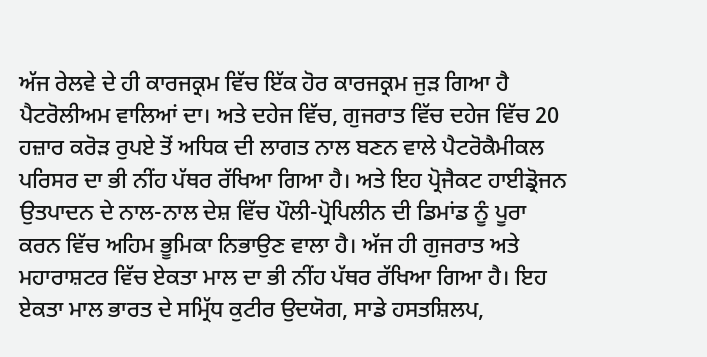ਅੱਜ ਰੇਲਵੇ ਦੇ ਹੀ ਕਾਰਜਕ੍ਰਮ ਵਿੱਚ ਇੱਕ ਹੋਰ ਕਾਰਜਕ੍ਰਮ ਜੁੜ ਗਿਆ ਹੈ ਪੈਟਰੋਲੀਅਮ ਵਾਲਿਆਂ ਦਾ। ਅਤੇ ਦਹੇਜ ਵਿੱਚ, ਗੁਜਰਾਤ ਵਿੱਚ ਦਹੇਜ ਵਿੱਚ 20 ਹਜ਼ਾਰ ਕਰੋੜ ਰੁਪਏ ਤੋਂ ਅਧਿਕ ਦੀ ਲਾਗਤ ਨਾਲ ਬਣਨ ਵਾਲੇ ਪੈਟਰੋਕੈਮੀਕਲ ਪਰਿਸਰ ਦਾ ਭੀ ਨੀਂਹ ਪੱਥਰ ਰੱਖਿਆ ਗਿਆ ਹੈ। ਅਤੇ ਇਹ ਪ੍ਰੋਜੈਕਟ ਹਾਈਡ੍ਰੋਜਨ ਉਤਪਾਦਨ ਦੇ ਨਾਲ-ਨਾਲ ਦੇਸ਼ ਵਿੱਚ ਪੌਲੀ-ਪ੍ਰੋਪਿਲੀਨ ਦੀ ਡਿਮਾਂਡ ਨੂੰ ਪੂਰਾ ਕਰਨ ਵਿੱਚ ਅਹਿਮ ਭੂਮਿਕਾ ਨਿਭਾਉਣ ਵਾਲਾ ਹੈ। ਅੱਜ ਹੀ ਗੁਜਰਾਤ ਅਤੇ ਮਹਾਰਾਸ਼ਟਰ ਵਿੱਚ ਏਕਤਾ ਮਾਲ ਦਾ ਭੀ ਨੀਂਹ ਪੱਥਰ ਰੱਖਿਆ ਗਿਆ ਹੈ। ਇਹ ਏਕਤਾ ਮਾਲ ਭਾਰਤ ਦੇ ਸਮ੍ਰਿੱਧ ਕੁਟੀਰ ਉਦਯੋਗ, ਸਾਡੇ ਹਸਤਸ਼ਿਲਪ,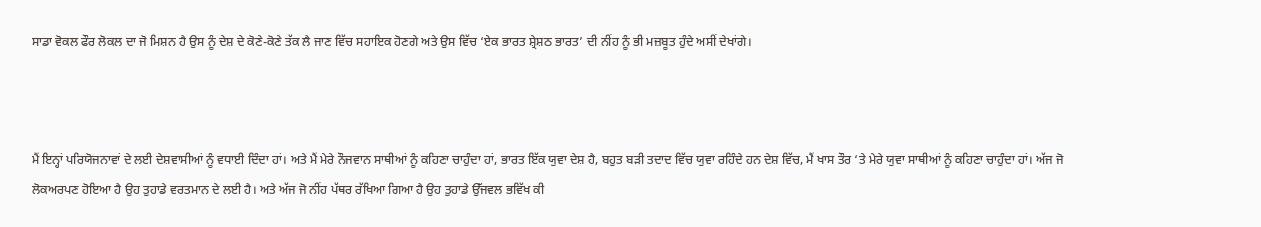ਸਾਡਾ ਵੋਕਲ ਫੌਰ ਲੋਕਲ ਦਾ ਜੋ ਮਿਸ਼ਨ ਹੈ ਉਸ ਨੂੰ ਦੇਸ਼ ਦੇ ਕੋਣੇ-ਕੋਣੇ ਤੱਕ ਲੈ ਜਾਣ ਵਿੱਚ ਸਹਾਇਕ ਹੋਣਗੇ ਅਤੇ ਉਸ ਵਿੱਚ ‘ਏਕ ਭਾਰਤ ਸ਼੍ਰੇਸ਼ਠ ਭਾਰਤ’ ਦੀ ਨੀਂਹ ਨੂੰ ਭੀ ਮਜ਼ਬੂਤ ਹੁੰਦੇ ਅਸੀਂ ਦੇਖਾਂਗੇ।



ਮੈਂ ਇਨ੍ਹਾਂ ਪਰਿਯੋਜਨਾਵਾਂ ਦੇ ਲਈ ਦੇਸ਼ਵਾਸੀਆਂ ਨੂੰ ਵਧਾਈ ਦਿੰਦਾ ਹਾਂ। ਅਤੇ ਮੈਂ ਮੇਰੇ ਨੌਜਵਾਨ ਸਾਥੀਆਂ ਨੂੰ ਕਹਿਣਾ ਚਾਹੁੰਦਾ ਹਾਂ, ਭਾਰਤ ਇੱਕ ਯੁਵਾ ਦੇਸ਼ ਹੈ, ਬਹੁਤ ਬੜੀ ਤਦਾਦ ਵਿੱਚ ਯੁਵਾ ਰਹਿੰਦੇ ਹਨ ਦੇਸ਼ ਵਿੱਚ, ਮੈਂ ਖਾਸ ਤੌਰ ‘ਤੇ ਮੇਰੇ ਯੁਵਾ ਸਾਥੀਆਂ ਨੂੰ ਕਹਿਣਾ ਚਾਹੁੰਦਾ ਹਾਂ। ਅੱਜ ਜੋ ਲੋਕਅਰਪਣ ਹੋਇਆ ਹੈ ਉਹ ਤੁਹਾਡੇ ਵਰਤਮਾਨ ਦੇ ਲਈ ਹੈ। ਅਤੇ ਅੱਜ ਜੋ ਨੀਂਹ ਪੱਥਰ ਰੱਖਿਆ ਗਿਆ ਹੈ ਉਹ ਤੁਹਾਡੇ ਉੱਜਵਲ ਭਵਿੱਖ ਕੀ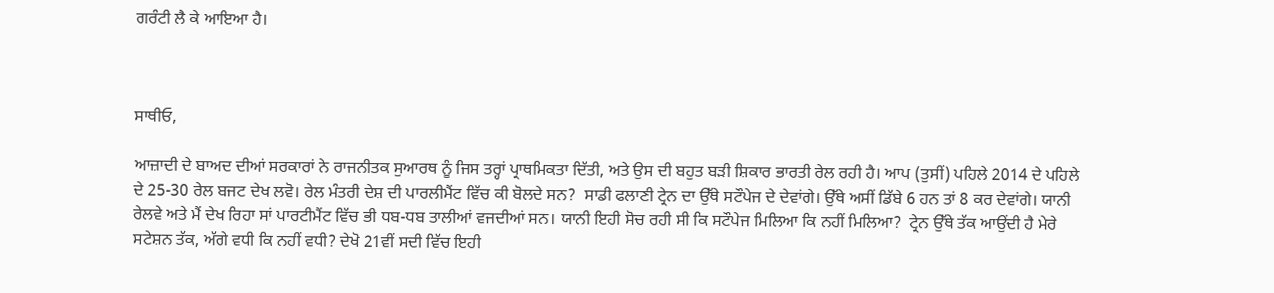ਗਰੰਟੀ ਲੈ ਕੇ ਆਇਆ ਹੈ।



ਸਾਥੀਓ,

ਆਜ਼ਾਦੀ ਦੇ ਬਾਅਦ ਦੀਆਂ ਸਰਕਾਰਾਂ ਨੇ ਰਾਜਨੀਤਕ ਸੁਆਰਥ ਨੂੰ ਜਿਸ ਤਰ੍ਹਾਂ ਪ੍ਰਾਥਮਿਕਤਾ ਦਿੱਤੀ, ਅਤੇ ਉਸ ਦੀ ਬਹੁਤ ਬੜੀ ਸ਼ਿਕਾਰ ਭਾਰਤੀ ਰੇਲ ਰਹੀ ਹੈ। ਆਪ (ਤੁਸੀਂ) ਪਹਿਲੇ 2014 ਦੇ ਪਹਿਲੇ ਦੇ 25-30 ਰੇਲ ਬਜਟ ਦੇਖ ਲਵੋ। ਰੇਲ ਮੰਤਰੀ ਦੇਸ਼ ਦੀ ਪਾਰਲੀਮੈਂਟ ਵਿੱਚ ਕੀ ਬੋਲਦੇ ਸਨ?  ਸਾਡੀ ਫਲਾਣੀ ਟ੍ਰੇਨ ਦਾ ਉੱਥੇ ਸਟੌਪੇਜ ਦੇ ਦੇਵਾਂਗੇ। ਉੱਥੇ ਅਸੀਂ ਡਿੱਬੇ 6 ਹਨ ਤਾਂ 8 ਕਰ ਦੇਵਾਂਗੇ। ਯਾਨੀ ਰੇਲਵੇ ਅਤੇ ਮੈਂ ਦੇਖ ਰਿਹਾ ਸਾਂ ਪਾਰਟੀਮੈਂਟ ਵਿੱਚ ਭੀ ਧਬ-ਧਬ ਤਾਲੀਆਂ ਵਜਦੀਆਂ ਸਨ। ਯਾਨੀ ਇਹੀ ਸੋਚ ਰਹੀ ਸੀ ਕਿ ਸਟੌਪੇਜ ਮਿਲਿਆ ਕਿ ਨਹੀਂ ਮਿਲਿਆ?  ਟ੍ਰੇਨ ਉੱਥੇ ਤੱਕ ਆਉਂਦੀ ਹੈ ਮੇਰੇ ਸਟੇਸ਼ਨ ਤੱਕ, ਅੱਗੇ ਵਧੀ ਕਿ ਨਹੀਂ ਵਧੀ? ਦੇਖੋ 21ਵੀਂ ਸਦੀ ਵਿੱਚ ਇਹੀ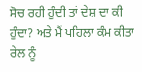ਸੋਚ ਰਹੀ ਹੁੰਦੀ ਤਾਂ ਦੇਸ਼ ਦਾ ਕੀ ਹੁੰਦਾ? ਅਤੇ ਮੈਂ ਪਹਿਲਾ ਕੰਮ ਕੀਤਾ ਰੇਲ ਨੂੰ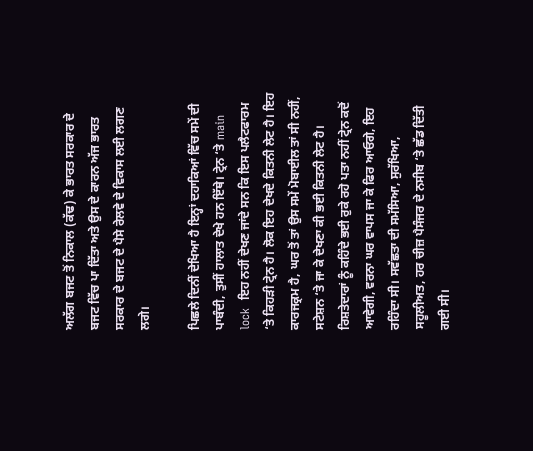ਅਲੱਗ ਬਜਟ ਤੋਂ ਨਿਕਾਲ (ਕੱਢ) ਕੇ ਭਾਰਤ ਸਰਕਾਰ ਦੇ ਬਜਟ ਵਿੱਚ ਪਾ ਦਿੱਤਾ ਅਤੇ ਉਸ ਦੇ ਕਾਰਨ ਅੱਜ ਭਾਰਤ ਸਰਕਾਰ ਦੇ ਬਜਟ ਦੇ ਪੈਸੇ ਰੇਲਵੇ ਦੇ ਵਿਕਾਸ ਲਈ ਲਗਣ ਲਗੇ।

ਪਿਛਲੇ ਦਿਨੀਂ ਦੇਖਿਆ ਹੈ ਇਨ੍ਹਾਂ ਦਹਾਕਿਆਂ ਵਿੱਚ ਸਮੇਂ ਦੀ ਪਾਬੰਦੀ, ਤੁਸੀਂ ਹਾਲਾਤ ਦੇਖੇ ਹਨ ਇੱਥੇ। ਟ੍ਰੇਨ ‘ਤੇ main lock  ਇਹ ਨਹੀਂ ਦੇਖਣ ਜਾਂਦੇ ਸਨ ਕਿ ਇਸ ਪਲੈਟਫਾਰਮ ‘ਤੇ ਕਿਹੜੀ ਟ੍ਰੇਨ ਹੈ। ਲੋਕ ਇਹ ਦੇਖਦੇ ਕਿਤਨੀ ਲੇਟ ਹੈ। ਇਹ ਕਾਰਜਕ੍ਰਮ ਹੈ, ਘਰ ਤੋਂ ਤਾਂ ਉਸ ਸਮੇਂ ਮੋਬਾਈਲ ਤਾਂ ਸੀ ਨਹੀਂ, ਸਟੇਸ਼ਨ ‘ਤੇ ਜਾ ਕੇ ਦੇਖਣਾ ਕੀ ਭਈ ਕਿਤਨੀ ਲੇਟ ਹੈ। ਰਿਸ਼ਤੇਦਾਰਾਂ ਨੂੰ ਕਹਿੰਦੇ ਭਈ ਰੁਕੇ ਰਹੋ ਪਤਾ ਨਹੀਂ ਟ੍ਰੇਨ ਕਦੋਂ ਆਵੇਗੀ, ਵਰਨਾ ਘਰ ਵਾਪਸ ਜਾ ਕੇ ਫਿਰ ਆਓਗੇ, ਇਹ ਰਹਿੰਦਾ ਸੀ। ਸਵੱਛਤਾ ਦੀ ਸਮੱਸਿਆ, ਸੁਰੱਖਿਆ, ਸਹੂਲੀਅਤ, ਹਰ ਚੀਜ਼ ਪੈਸੰਜਰ ਦੇ ਨਸੀਬ ‘ਤੇ ਛੱਡ ਦਿੱਤੀ ਗਈ ਸੀ।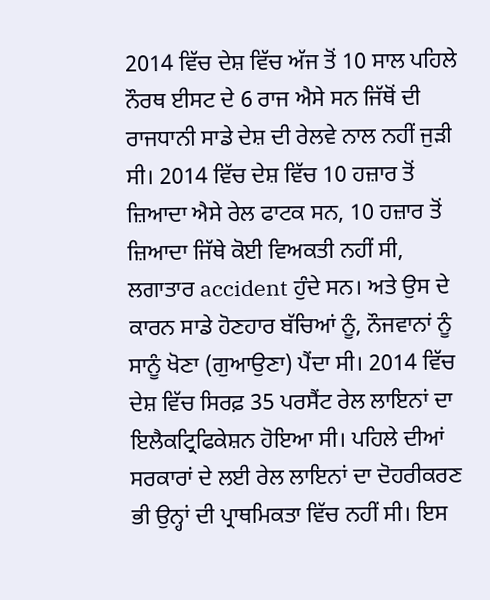2014 ਵਿੱਚ ਦੇਸ਼ ਵਿੱਚ ਅੱਜ ਤੋਂ 10 ਸਾਲ ਪਹਿਲੇ ਨੌਰਥ ਈਸਟ ਦੇ 6 ਰਾਜ ਐਸੇ ਸਨ ਜਿੱਥੋਂ ਦੀ ਰਾਜਧਾਨੀ ਸਾਡੇ ਦੇਸ਼ ਦੀ ਰੇਲਵੇ ਨਾਲ ਨਹੀਂ ਜੁੜੀ ਸੀ। 2014 ਵਿੱਚ ਦੇਸ਼ ਵਿੱਚ 10 ਹਜ਼ਾਰ ਤੋਂ ਜ਼ਿਆਦਾ ਐਸੇ ਰੇਲ ਫਾਟਕ ਸਨ, 10 ਹਜ਼ਾਰ ਤੋਂ ਜ਼ਿਆਦਾ ਜਿੱਥੇ ਕੋਈ ਵਿਅਕਤੀ ਨਹੀਂ ਸੀ, ਲਗਾਤਾਰ accident ਹੁੰਦੇ ਸਨ। ਅਤੇ ਉਸ ਦੇ ਕਾਰਨ ਸਾਡੇ ਹੋਣਹਾਰ ਬੱਚਿਆਂ ਨੂੰ, ਨੌਜਵਾਨਾਂ ਨੂੰ ਸਾਨੂੰ ਖੋਣਾ (ਗੁਆਉਣਾ) ਪੈਂਦਾ ਸੀ। 2014 ਵਿੱਚ ਦੇਸ਼ ਵਿੱਚ ਸਿਰਫ਼ 35 ਪਰਸੈਂਟ ਰੇਲ ਲਾਇਨਾਂ ਦਾ ਇਲੈਕਟ੍ਰਿਫਿਕੇਸ਼ਨ ਹੋਇਆ ਸੀ। ਪਹਿਲੇ ਦੀਆਂ ਸਰਕਾਰਾਂ ਦੇ ਲਈ ਰੇਲ ਲਾਇਨਾਂ ਦਾ ਦੋਹਰੀਕਰਣ ਭੀ ਉਨ੍ਹਾਂ ਦੀ ਪ੍ਰਾਥਮਿਕਤਾ ਵਿੱਚ ਨਹੀਂ ਸੀ। ਇਸ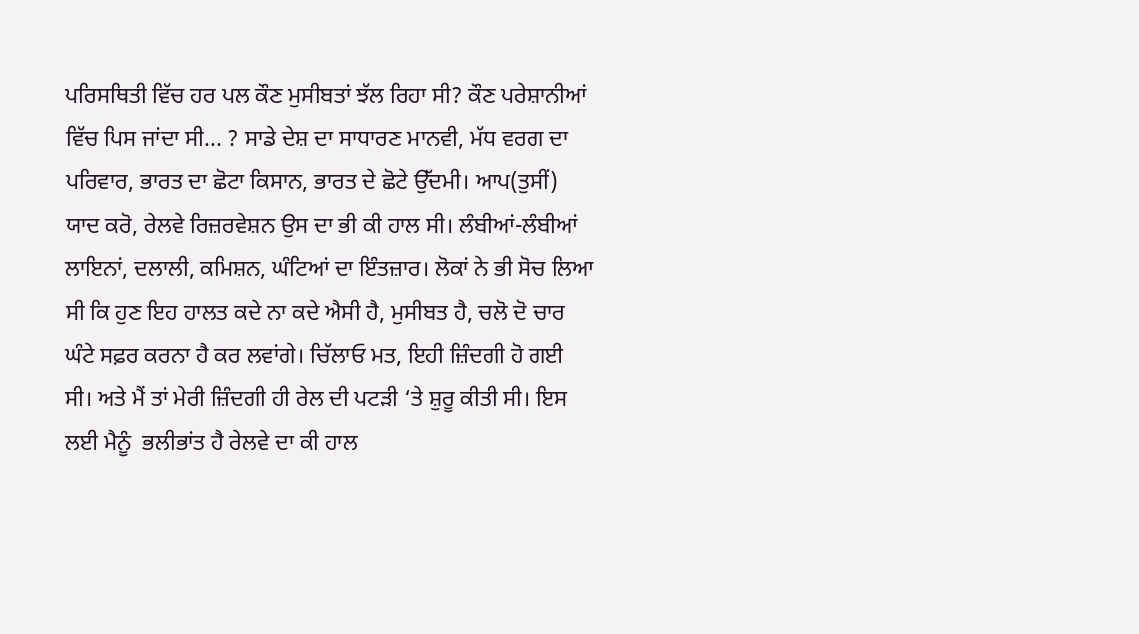ਪਰਿਸਥਿਤੀ ਵਿੱਚ ਹਰ ਪਲ ਕੌਣ ਮੁਸੀਬਤਾਂ ਝੱਲ ਰਿਹਾ ਸੀ? ਕੌਣ ਪਰੇਸ਼ਾਨੀਆਂ ਵਿੱਚ ਪਿਸ ਜਾਂਦਾ ਸੀ... ? ਸਾਡੇ ਦੇਸ਼ ਦਾ ਸਾਧਾਰਣ ਮਾਨਵੀ, ਮੱਧ ਵਰਗ ਦਾ ਪਰਿਵਾਰ, ਭਾਰਤ ਦਾ ਛੋਟਾ ਕਿਸਾਨ, ਭਾਰਤ ਦੇ ਛੋਟੇ ਉੱਦਮੀ। ਆਪ(ਤੁਸੀਂ) ਯਾਦ ਕਰੋ, ਰੇਲਵੇ ਰਿਜ਼ਰਵੇਸ਼ਨ ਉਸ ਦਾ ਭੀ ਕੀ ਹਾਲ ਸੀ। ਲੰਬੀਆਂ-ਲੰਬੀਆਂ ਲਾਇਨਾਂ, ਦਲਾਲੀ, ਕਮਿਸ਼ਨ, ਘੰਟਿਆਂ ਦਾ ਇੰਤਜ਼ਾਰ। ਲੋਕਾਂ ਨੇ ਭੀ ਸੋਚ ਲਿਆ ਸੀ ਕਿ ਹੁਣ ਇਹ ਹਾਲਤ ਕਦੇ ਨਾ ਕਦੇ ਐਸੀ ਹੈ, ਮੁਸੀਬਤ ਹੈ, ਚਲੋ ਦੋ ਚਾਰ ਘੰਟੇ ਸਫ਼ਰ ਕਰਨਾ ਹੈ ਕਰ ਲਵਾਂਗੇ। ਚਿੱਲਾਓ ਮਤ, ਇਹੀ ਜ਼ਿੰਦਗੀ ਹੋ ਗਈ ਸੀ। ਅਤੇ ਮੈਂ ਤਾਂ ਮੇਰੀ ਜ਼ਿੰਦਗੀ ਹੀ ਰੇਲ ਦੀ ਪਟੜੀ ‘ਤੇ ਸ਼ੁਰੂ ਕੀਤੀ ਸੀ। ਇਸ ਲਈ ਮੈਨੂੰ  ਭਲੀਭਾਂਤ ਹੈ ਰੇਲਵੇ ਦਾ ਕੀ ਹਾਲ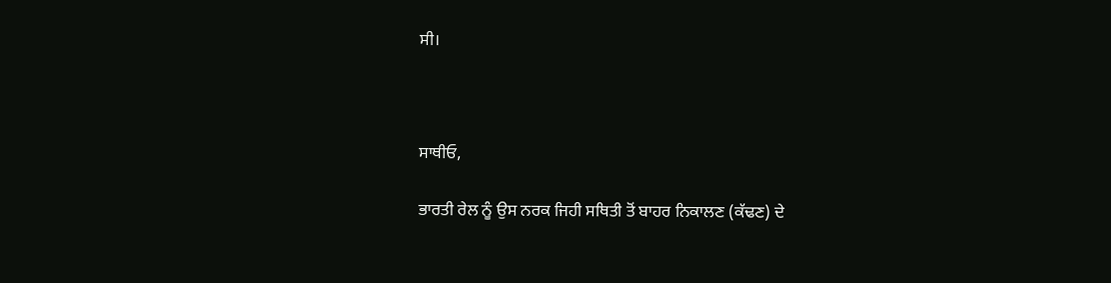ਸੀ।



ਸਾਥੀਓ,

ਭਾਰਤੀ ਰੇਲ ਨੂੰ ਉਸ ਨਰਕ ਜਿਹੀ ਸਥਿਤੀ ਤੋਂ ਬਾਹਰ ਨਿਕਾਲਣ (ਕੱਢਣ) ਦੇ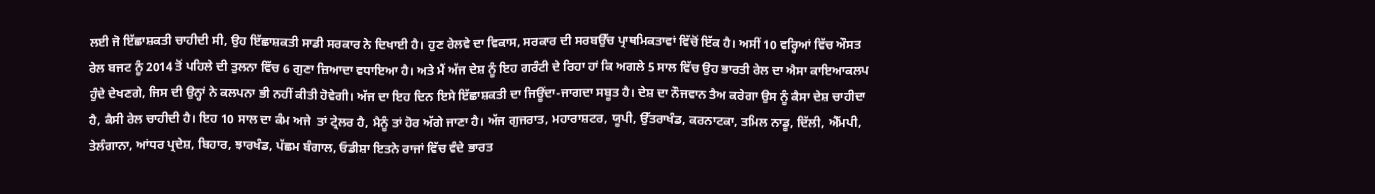ਲਈ ਜੋ ਇੱਛਾਸ਼ਕਤੀ ਚਾਹੀਦੀ ਸੀ, ਉਹ ਇੱਛਾਸ਼ਕਤੀ ਸਾਡੀ ਸਰਕਾਰ ਨੇ ਦਿਖਾਈ ਹੈ। ਹੁਣ ਰੇਲਵੇ ਦਾ ਵਿਕਾਸ, ਸਰਕਾਰ ਦੀ ਸਰਬਉੱਚ ਪ੍ਰਾਥਮਿਕਤਾਵਾਂ ਵਿੱਚੋਂ ਇੱਕ ਹੈ। ਅਸੀਂ 10 ਵਰ੍ਹਿਆਂ ਵਿੱਚ ਔਸਤ ਰੇਲ ਬਜਟ ਨੂੰ 2014 ਤੋਂ ਪਹਿਲੇ ਦੀ ਤੁਲਨਾ ਵਿੱਚ 6 ਗੁਣਾ ਜ਼ਿਆਦਾ ਵਧਾਇਆ ਹੈ। ਅਤੇ ਮੈਂ ਅੱਜ ਦੇਸ਼ ਨੂੰ ਇਹ ਗਰੰਟੀ ਦੇ ਰਿਹਾ ਹਾਂ ਕਿ ਅਗਲੇ 5 ਸਾਲ ਵਿੱਚ ਉਹ ਭਾਰਤੀ ਰੇਲ ਦਾ ਐਸਾ ਕਾਇਆਕਲਪ ਹੁੰਦੇ ਦੇਖਣਗੇ, ਜਿਸ ਦੀ ਉਨ੍ਹਾਂ ਨੇ ਕਲਪਨਾ ਭੀ ਨਹੀਂ ਕੀਤੀ ਹੋਵੇਗੀ। ਅੱਜ ਦਾ ਇਹ ਦਿਨ ਇਸੇ ਇੱਛਾਸ਼ਕਤੀ ਦਾ ਜਿਊਂਦਾ-ਜਾਗਦਾ ਸਬੂਤ ਹੈ। ਦੇਸ਼ ਦਾ ਨੌਜਵਾਨ ਤੈਅ ਕਰੇਗਾ ਉਸ ਨੂੰ ਕੈਸਾ ਦੇਸ਼ ਚਾਹੀਦਾ ਹੈ, ਕੈਸੀ ਰੇਲ ਚਾਹੀਦੀ ਹੈ। ਇਹ 10 ਸਾਲ ਦਾ ਕੰਮ ਅਜੇ  ਤਾਂ ਟ੍ਰੇਲਰ ਹੈ, ਮੈਨੂੰ ਤਾਂ ਹੋਰ ਅੱਗੇ ਜਾਣਾ ਹੈ। ਅੱਜ ਗੁਜਰਾਤ, ਮਹਾਰਾਸ਼ਟਰ, ਯੂਪੀ, ਉੱਤਰਾਖੰਡ, ਕਰਨਾਟਕਾ, ਤਮਿਲ ਨਾਡੂ, ਦਿੱਲੀ, ਐੱਮਪੀ, ਤੇਲੰਗਾਨਾ, ਆਂਧਰ ਪ੍ਰਦੇਸ਼, ਬਿਹਾਰ, ਝਾਰਖੰਡ, ਪੱਛਮ ਬੰਗਾਲ, ਓਡੀਸ਼ਾ ਇਤਨੇ ਰਾਜਾਂ ਵਿੱਚ ਵੰਦੇ ਭਾਰਤ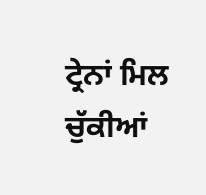ਟ੍ਰੇਨਾਂ ਮਿਲ ਚੁੱਕੀਆਂ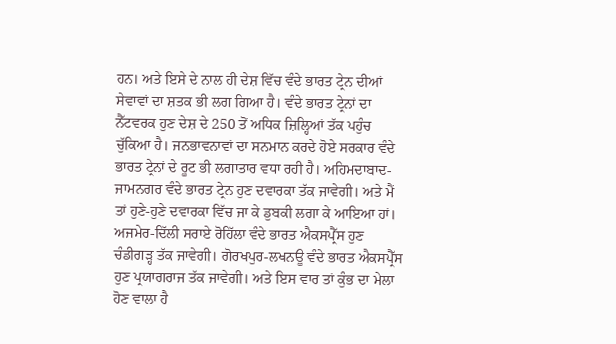ਹਨ। ਅਤੇ ਇਸੇ ਦੇ ਨਾਲ ਹੀ ਦੇਸ਼ ਵਿੱਚ ਵੰਦੇ ਭਾਰਤ ਟ੍ਰੇਨ ਦੀਆਂ ਸੇਵਾਵਾਂ ਦਾ ਸ਼ਤਕ ਭੀ ਲਗ ਗਿਆ ਹੈ। ਵੰਦੇ ਭਾਰਤ ਟ੍ਰੇਨਾਂ ਦਾ ਨੈੱਟਵਰਕ ਹੁਣ ਦੇਸ਼ ਦੇ 250 ਤੋਂ ਅਧਿਕ ਜ਼ਿਲ੍ਹਿਆਂ ਤੱਕ ਪਹੁੰਚ ਚੁੱਕਿਆ ਹੈ। ਜਨਭਾਵਨਾਵਾਂ ਦਾ ਸਨਮਾਨ ਕਰਦੇ ਹੋਏ ਸਰਕਾਰ ਵੰਦੇ ਭਾਰਤ ਟ੍ਰੇਨਾਂ ਦੇ ਰੂਟ ਭੀ ਲਗਾਤਾਰ ਵਧਾ ਰਹੀ ਹੈ। ਅਹਿਮਦਾਬਾਦ-ਜਾਮਨਗਰ ਵੰਦੇ ਭਾਰਤ ਟ੍ਰੇਨ ਹੁਣ ਦਵਾਰਕਾ ਤੱਕ ਜਾਵੇਗੀ। ਅਤੇ ਮੈਂ ਤਾਂ ਹੁਣੇ-ਹੁਣੇ ਦਵਾਰਕਾ ਵਿੱਚ ਜਾ ਕੇ ਡੁਬਕੀ ਲਗਾ ਕੇ ਆਇਆ ਹਾਂ। ਅਜਮੇਰ-ਦਿੱਲੀ ਸਰਾਏ ਰੋਹਿੱਲਾ ਵੰਦੇ ਭਾਰਤ ਐਕਸਪ੍ਰੈੱਸ ਹੁਣ ਚੰਡੀਗੜ੍ਹ ਤੱਕ ਜਾਵੇਗੀ। ਗੋਰਖਪੁਰ-ਲਖਨਊ ਵੰਦੇ ਭਾਰਤ ਐਕਸਪ੍ਰੈੱਸ ਹੁਣ ਪ੍ਰਯਾਗਰਾਜ ਤੱਕ ਜਾਵੇਗੀ। ਅਤੇ ਇਸ ਵਾਰ ਤਾਂ ਕੁੰਭ ਦਾ ਮੇਲਾ ਹੋਣ ਵਾਲਾ ਹੈ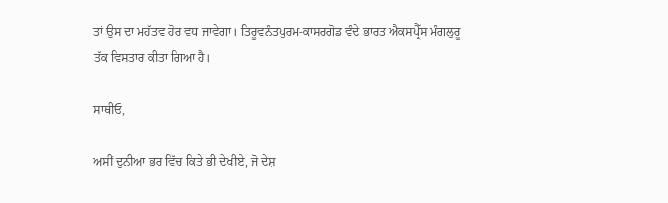ਤਾਂ ਉਸ ਦਾ ਮਹੱਤਵ ਹੋਰ ਵਧ ਜਾਵੇਗਾ। ਤਿਰੂਵਨੰਤਪੁਰਮ-ਕਾਸਰਗੋਡ ਵੰਦੇ ਭਾਰਤ ਐਕਸਪ੍ਰੈੱਸ ਮੰਗਲੁਰੂ ਤੱਕ ਵਿਸਤਾਰ ਕੀਤਾ ਗਿਆ ਹੈ।

ਸਾਥੀਓ,

ਅਸੀਂ ਦੁਨੀਆ ਭਰ ਵਿੱਚ ਕਿਤੇ ਭੀ ਦੇਖੀਏ, ਜੋ ਦੇਸ਼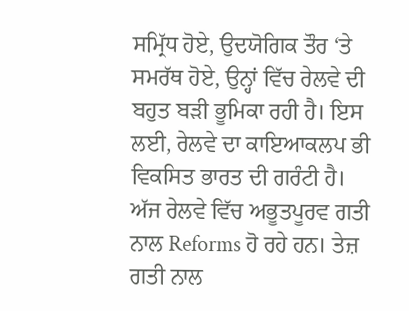ਸਮ੍ਰਿੱਧ ਹੋਏ, ਉਦਯੋਗਿਕ ਤੌਰ ‘ਤੇ ਸਮਰੱਥ ਹੋਏ, ਉਨ੍ਹਾਂ ਵਿੱਚ ਰੇਲਵੇ ਦੀ ਬਹੁਤ ਬੜੀ ਭੂਮਿਕਾ ਰਹੀ ਹੈ। ਇਸ ਲਈ, ਰੇਲਵੇ ਦਾ ਕਾਇਆਕਲਪ ਭੀ ਵਿਕਸਿਤ ਭਾਰਤ ਦੀ ਗਰੰਟੀ ਹੈ। ਅੱਜ ਰੇਲਵੇ ਵਿੱਚ ਅਭੂਤਪੂਰਵ ਗਤੀ ਨਾਲ Reforms ਹੋ ਰਹੇ ਹਨ। ਤੇਜ਼ ਗਤੀ ਨਾਲ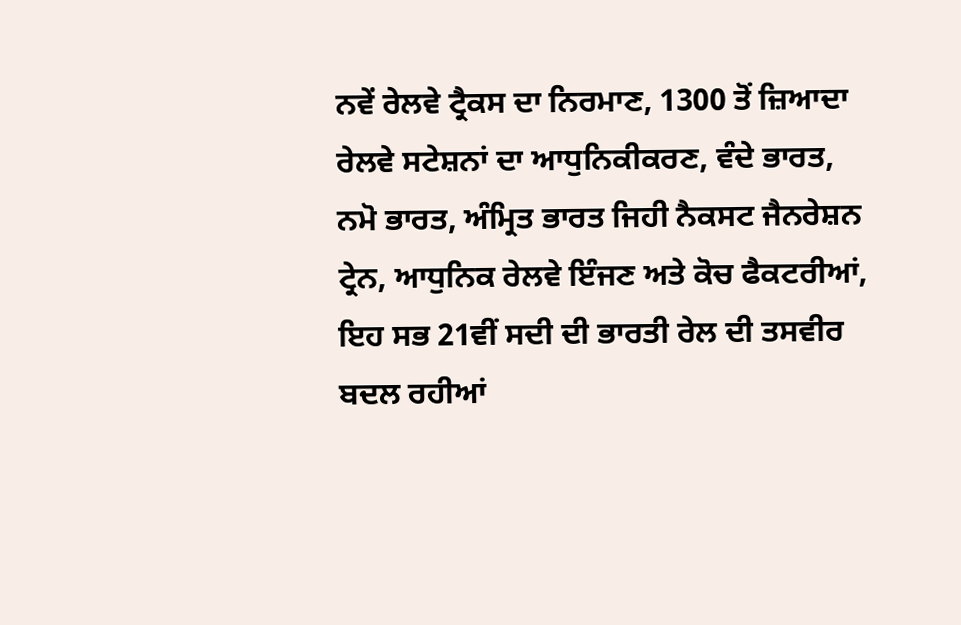ਨਵੇਂ ਰੇਲਵੇ ਟ੍ਰੈਕਸ ਦਾ ਨਿਰਮਾਣ, 1300 ਤੋਂ ਜ਼ਿਆਦਾ ਰੇਲਵੇ ਸਟੇਸ਼ਨਾਂ ਦਾ ਆਧੁਨਿਕੀਕਰਣ, ਵੰਦੇ ਭਾਰਤ, ਨਮੋ ਭਾਰਤ, ਅੰਮ੍ਰਿਤ ਭਾਰਤ ਜਿਹੀ ਨੈਕਸਟ ਜੈਨਰੇਸ਼ਨ ਟ੍ਰੇਨ, ਆਧੁਨਿਕ ਰੇਲਵੇ ਇੰਜਣ ਅਤੇ ਕੋਚ ਫੈਕਟਰੀਆਂ, ਇਹ ਸਭ 21ਵੀਂ ਸਦੀ ਦੀ ਭਾਰਤੀ ਰੇਲ ਦੀ ਤਸਵੀਰ ਬਦਲ ਰਹੀਆਂ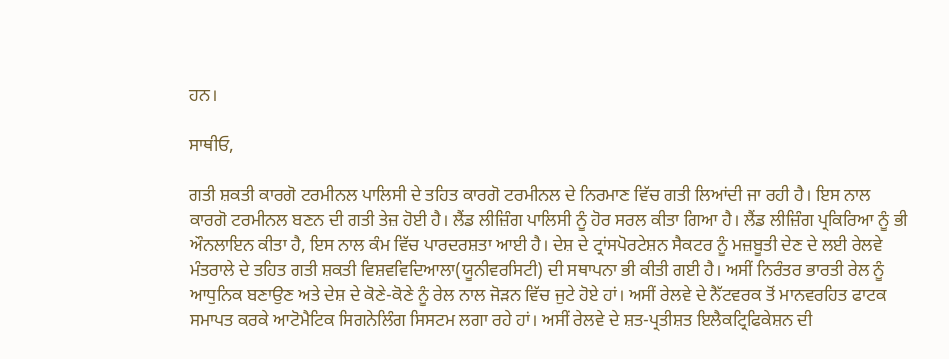ਹਨ।

ਸਾਥੀਓ,

ਗਤੀ ਸ਼ਕਤੀ ਕਾਰਗੋ ਟਰਮੀਨਲ ਪਾਲਿਸੀ ਦੇ ਤਹਿਤ ਕਾਰਗੋ ਟਰਮੀਨਲ ਦੇ ਨਿਰਮਾਣ ਵਿੱਚ ਗਤੀ ਲਿਆਂਦੀ ਜਾ ਰਹੀ ਹੈ। ਇਸ ਨਾਲ ਕਾਰਗੋ ਟਰਮੀਨਲ ਬਣਨ ਦੀ ਗਤੀ ਤੇਜ਼ ਹੋਈ ਹੈ। ਲੈਂਡ ਲੀਜ਼ਿੰਗ ਪਾਲਿਸੀ ਨੂੰ ਹੋਰ ਸਰਲ ਕੀਤਾ ਗਿਆ ਹੈ। ਲੈਂਡ ਲੀਜ਼ਿੰਗ ਪ੍ਰਕਿਰਿਆ ਨੂੰ ਭੀ ਔਨਲਾਇਨ ਕੀਤਾ ਹੈ, ਇਸ ਨਾਲ ਕੰਮ ਵਿੱਚ ਪਾਰਦਰਸ਼ਤਾ ਆਈ ਹੈ। ਦੇਸ਼ ਦੇ ਟ੍ਰਾਂਸਪੋਰਟੇਸ਼ਨ ਸੈਕਟਰ ਨੂੰ ਮਜ਼ਬੂਤੀ ਦੇਣ ਦੇ ਲਈ ਰੇਲਵੇ ਮੰਤਰਾਲੇ ਦੇ ਤਹਿਤ ਗਤੀ ਸ਼ਕਤੀ ਵਿਸ਼ਵਵਿਦਿਆਲਾ(ਯੂਨੀਵਰਸਿਟੀ) ਦੀ ਸਥਾਪਨਾ ਭੀ ਕੀਤੀ ਗਈ ਹੈ। ਅਸੀਂ ਨਿਰੰਤਰ ਭਾਰਤੀ ਰੇਲ ਨੂੰ ਆਧੁਨਿਕ ਬਣਾਉਣ ਅਤੇ ਦੇਸ਼ ਦੇ ਕੋਣੇ-ਕੋਣੇ ਨੂੰ ਰੇਲ ਨਾਲ ਜੋੜਨ ਵਿੱਚ ਜੁਟੇ ਹੋਏ ਹਾਂ। ਅਸੀਂ ਰੇਲਵੇ ਦੇ ਨੈੱਟਵਰਕ ਤੋਂ ਮਾਨਵਰਹਿਤ ਫਾਟਕ ਸਮਾਪਤ ਕਰਕੇ ਆਟੋਮੈਟਿਕ ਸਿਗਨੇਲਿੰਗ ਸਿਸਟਮ ਲਗਾ ਰਹੇ ਹਾਂ। ਅਸੀਂ ਰੇਲਵੇ ਦੇ ਸ਼ਤ-ਪ੍ਰਤੀਸ਼ਤ ਇਲੈਕਟ੍ਰਿਫਿਕੇਸ਼ਨ ਦੀ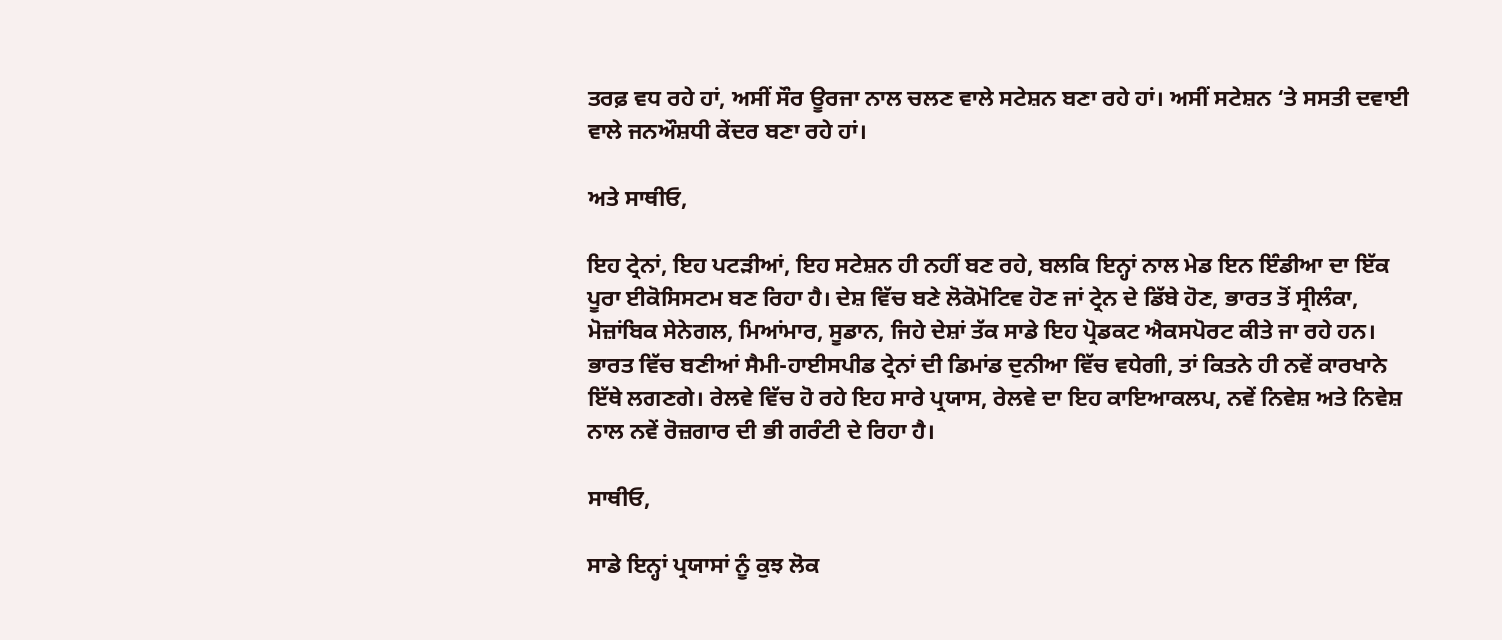ਤਰਫ਼ ਵਧ ਰਹੇ ਹਾਂ, ਅਸੀਂ ਸੌਰ ਊਰਜਾ ਨਾਲ ਚਲਣ ਵਾਲੇ ਸਟੇਸ਼ਨ ਬਣਾ ਰਹੇ ਹਾਂ। ਅਸੀਂ ਸਟੇਸ਼ਨ ‘ਤੇ ਸਸਤੀ ਦਵਾਈ ਵਾਲੇ ਜਨਔਸ਼ਧੀ ਕੇਂਦਰ ਬਣਾ ਰਹੇ ਹਾਂ।

ਅਤੇ ਸਾਥੀਓ,

ਇਹ ਟ੍ਰੇਨਾਂ, ਇਹ ਪਟੜੀਆਂ, ਇਹ ਸਟੇਸ਼ਨ ਹੀ ਨਹੀਂ ਬਣ ਰਹੇ, ਬਲਕਿ ਇਨ੍ਹਾਂ ਨਾਲ ਮੇਡ ਇਨ ਇੰਡੀਆ ਦਾ ਇੱਕ ਪੂਰਾ ਈਕੋਸਿਸਟਮ ਬਣ ਰਿਹਾ ਹੈ। ਦੇਸ਼ ਵਿੱਚ ਬਣੇ ਲੋਕੋਮੋਟਿਵ ਹੋਣ ਜਾਂ ਟ੍ਰੇਨ ਦੇ ਡਿੱਬੇ ਹੋਣ, ਭਾਰਤ ਤੋਂ ਸ੍ਰੀਲੰਕਾ, ਮੋਜ਼ਾਂਬਿਕ ਸੇਨੇਗਲ, ਮਿਆਂਮਾਰ, ਸੂਡਾਨ, ਜਿਹੇ ਦੇਸ਼ਾਂ ਤੱਕ ਸਾਡੇ ਇਹ ਪ੍ਰੋਡਕਟ ਐਕਸਪੋਰਟ ਕੀਤੇ ਜਾ ਰਹੇ ਹਨ। ਭਾਰਤ ਵਿੱਚ ਬਣੀਆਂ ਸੈਮੀ-ਹਾਈਸਪੀਡ ਟ੍ਰੇਨਾਂ ਦੀ ਡਿਮਾਂਡ ਦੁਨੀਆ ਵਿੱਚ ਵਧੇਗੀ, ਤਾਂ ਕਿਤਨੇ ਹੀ ਨਵੇਂ ਕਾਰਖਾਨੇ ਇੱਥੇ ਲਗਣਗੇ। ਰੇਲਵੇ ਵਿੱਚ ਹੋ ਰਹੇ ਇਹ ਸਾਰੇ ਪ੍ਰਯਾਸ, ਰੇਲਵੇ ਦਾ ਇਹ ਕਾਇਆਕਲਪ, ਨਵੇਂ ਨਿਵੇਸ਼ ਅਤੇ ਨਿਵੇਸ਼ ਨਾਲ ਨਵੇਂ ਰੋਜ਼ਗਾਰ ਦੀ ਭੀ ਗਰੰਟੀ ਦੇ ਰਿਹਾ ਹੈ।

ਸਾਥੀਓ,

ਸਾਡੇ ਇਨ੍ਹਾਂ ਪ੍ਰਯਾਸਾਂ ਨੂੰ ਕੁਝ ਲੋਕ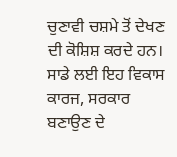ਚੁਣਾਵੀ ਚਸ਼ਮੇ ਤੋਂ ਦੇਖਣ ਦੀ ਕੋਸ਼ਿਸ਼ ਕਰਦੇ ਹਨ। ਸਾਡੇ ਲਈ ਇਹ ਵਿਕਾਸ ਕਾਰਜ, ਸਰਕਾਰ ਬਣਾਉਣ ਦੇ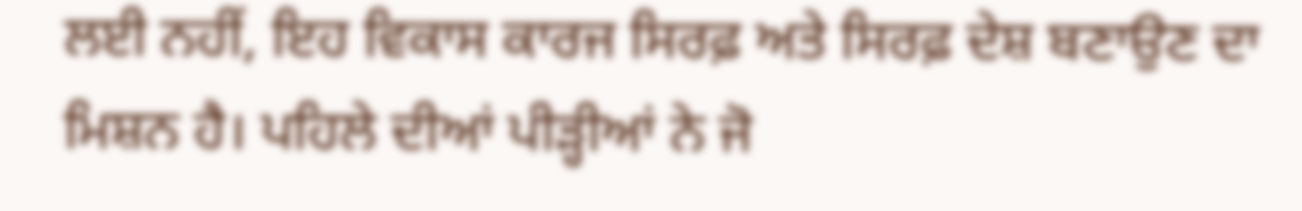ਲਈ ਨਹੀਂ, ਇਹ ਵਿਕਾਸ ਕਾਰਜ ਸਿਰਫ਼ ਅਤੇ ਸਿਰਫ਼ ਦੇਸ਼ ਬਣਾਉਣ ਦਾ ਮਿਸ਼ਨ ਹੈ। ਪਹਿਲੇ ਦੀਆਂ ਪੀੜ੍ਹੀਆਂ ਨੇ ਜੋ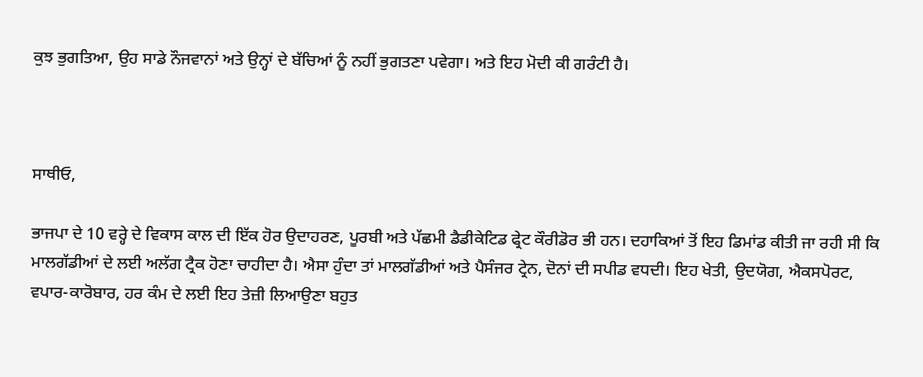ਕੁਝ ਭੁਗਤਿਆ, ਉਹ ਸਾਡੇ ਨੌਜਵਾਨਾਂ ਅਤੇ ਉਨ੍ਹਾਂ ਦੇ ਬੱਚਿਆਂ ਨੂੰ ਨਹੀਂ ਭੁਗਤਣਾ ਪਵੇਗਾ। ਅਤੇ ਇਹ ਮੋਦੀ ਕੀ ਗਰੰਟੀ ਹੈ।



ਸਾਥੀਓ,

ਭਾਜਪਾ ਦੇ 10 ਵਰ੍ਹੇ ਦੇ ਵਿਕਾਸ ਕਾਲ ਦੀ ਇੱਕ ਹੋਰ ਉਦਾਹਰਣ, ਪੂਰਬੀ ਅਤੇ ਪੱਛਮੀ ਡੈਡੀਕੇਟਿਡ ਫ੍ਰੇਟ ਕੌਰੀਡੋਰ ਭੀ ਹਨ। ਦਹਾਕਿਆਂ ਤੋਂ ਇਹ ਡਿਮਾਂਡ ਕੀਤੀ ਜਾ ਰਹੀ ਸੀ ਕਿ ਮਾਲਗੱਡੀਆਂ ਦੇ ਲਈ ਅਲੱਗ ਟ੍ਰੈਕ ਹੋਣਾ ਚਾਹੀਦਾ ਹੈ। ਐਸਾ ਹੁੰਦਾ ਤਾਂ ਮਾਲਗੱਡੀਆਂ ਅਤੇ ਪੈਸੰਜਰ ਟ੍ਰੇਨ, ਦੋਨਾਂ ਦੀ ਸਪੀਡ ਵਧਦੀ। ਇਹ ਖੇਤੀ, ਉਦਯੋਗ, ਐਕਸਪੋਰਟ, ਵਪਾਰ-ਕਾਰੋਬਾਰ, ਹਰ ਕੰਮ ਦੇ ਲਈ ਇਹ ਤੇਜ਼ੀ ਲਿਆਉਣਾ ਬਹੁਤ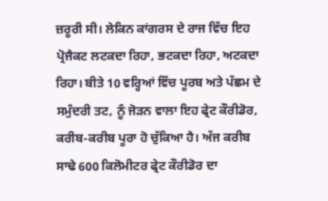ਜ਼ਰੂਰੀ ਸੀ। ਲੇਕਿਨ ਕਾਂਗਰਸ ਦੇ ਰਾਜ ਵਿੱਚ ਇਹ ਪ੍ਰੋਜੈਕਟ ਲਟਕਦਾ ਰਿਹਾ, ਭਟਕਦਾ ਰਿਹਾ, ਅਟਕਦਾ ਰਿਹਾ। ਬੀਤੇ 10 ਵਰ੍ਹਿਆਂ ਵਿੱਚ ਪੂਰਬ ਅਤੇ ਪੱਛਮ ਦੇ ਸਮੁੰਦਰੀ ਤਟ, ਨੂੰ ਜੋੜਨ ਵਾਲਾ ਇਹ ਫ੍ਰੇਟ ਕੌਰੀਡੋਰ, ਕਰੀਬ-ਕਰੀਬ ਪੂਰਾ ਹੋ ਚੁੱਕਿਆ ਹੈ। ਅੱਜ ਕਰੀਬ ਸਾਢੇ 600 ਕਿਲੋਮੀਟਰ ਫ੍ਰੇਟ ਕੌਰੀਡੋਰ ਦਾ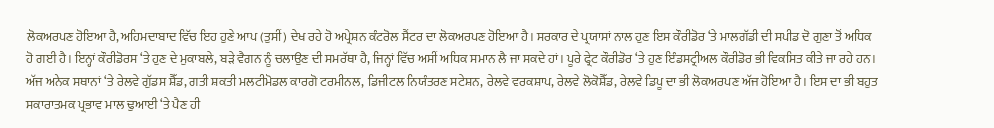ਲੋਕਅਰਪਣ ਹੋਇਆ ਹੈ, ਅਹਿਮਦਾਬਾਦ ਵਿੱਚ ਇਹ ਹੁਣੇ ਆਪ (ਤੁਸੀਂ) ਦੇਖ ਰਹੇ ਹੋ ਅਪ੍ਰੇਸ਼ਨ ਕੰਟਰੋਲ ਸੈਂਟਰ ਦਾ ਲੋਕਅਰਪਣ ਹੋਇਆ ਹੈ। ਸਰਕਾਰ ਦੇ ਪ੍ਰਯਾਸਾਂ ਨਾਲ ਹੁਣ ਇਸ ਕੌਰੀਡੋਰ ‘ਤੇ ਮਾਲਗੱਡੀ ਦੀ ਸਪੀਡ ਦੋ ਗੁਣਾ ਤੋਂ ਅਧਿਕ ਹੋ ਗਈ ਹੈ। ਇਨ੍ਹਾਂ ਕੌਰੀਡੋਰਸ ‘ਤੇ ਹੁਣ ਦੇ ਮੁਕਾਬਲੇ, ਬੜੇ ਵੈਗਨ ਨੂੰ ਚਲਾਉਣ ਦੀ ਸਮਰੱਥਾ ਹੈ, ਜਿਨ੍ਹਾਂ ਵਿੱਚ ਅਸੀਂ ਅਧਿਕ ਸਮਾਨ ਲੈ ਜਾ ਸਕਦੇ ਹਾਂ। ਪੂਰੇ ਫ੍ਰੇਟ ਕੌਰੀਡੋਰ ‘ਤੇ ਹੁਣ ਇੰਡਸਟ੍ਰੀਅਲ ਕੌਰੀਡੋਰ ਭੀ ਵਿਕਸਿਤ ਕੀਤੇ ਜਾ ਰਹੇ ਹਨ। ਅੱਜ ਅਨੇਕ ਸਥਾਨਾਂ ‘ਤੇ ਰੇਲਵੇ ਗੁੱਡਸ ਸ਼ੈੱਡ, ਗਤੀ ਸ਼ਕਤੀ ਮਲਟੀਮੋਡਲ ਕਾਰਗੋ ਟਰਮੀਨਲ, ਡਿਜੀਟਲ ਨਿਯੰਤਰਣ ਸਟੇਸ਼ਨ, ਰੇਲਵੇ ਵਰਕਸ਼ਾਪ, ਰੇਲਵੇ ਲੋਕੋਸ਼ੈੱਡ, ਰੇਲਵੇ ਡਿਪੂ ਦਾ ਭੀ ਲੋਕਅਰਪਣ ਅੱਜ ਹੋਇਆ ਹੈ। ਇਸ ਦਾ ਭੀ ਬਹੁਤ ਸਕਾਰਾਤਮਕ ਪ੍ਰਭਾਵ ਮਾਲ ਢੁਆਈ ‘ਤੇ ਪੈਣ ਹੀ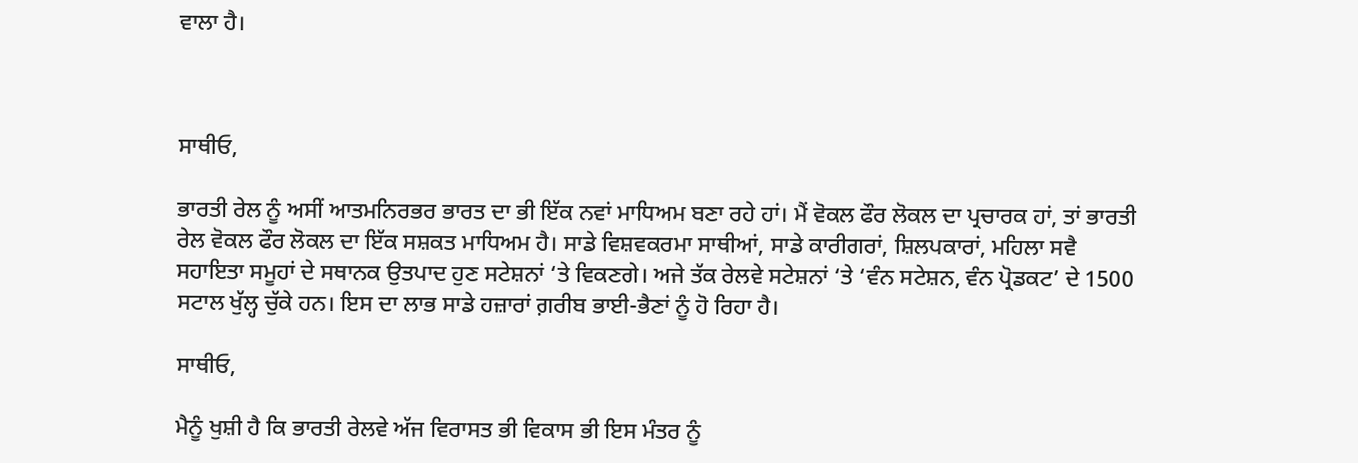ਵਾਲਾ ਹੈ।



ਸਾਥੀਓ,

ਭਾਰਤੀ ਰੇਲ ਨੂੰ ਅਸੀਂ ਆਤਮਨਿਰਭਰ ਭਾਰਤ ਦਾ ਭੀ ਇੱਕ ਨਵਾਂ ਮਾਧਿਅਮ ਬਣਾ ਰਹੇ ਹਾਂ। ਮੈਂ ਵੋਕਲ ਫੌਰ ਲੋਕਲ ਦਾ ਪ੍ਰਚਾਰਕ ਹਾਂ, ਤਾਂ ਭਾਰਤੀ ਰੇਲ ਵੋਕਲ ਫੌਰ ਲੋਕਲ ਦਾ ਇੱਕ ਸਸ਼ਕਤ ਮਾਧਿਅਮ ਹੈ। ਸਾਡੇ ਵਿਸ਼ਵਕਰਮਾ ਸਾਥੀਆਂ, ਸਾਡੇ ਕਾਰੀਗਰਾਂ, ਸ਼ਿਲਪਕਾਰਾਂ, ਮਹਿਲਾ ਸਵੈ ਸਹਾਇਤਾ ਸਮੂਹਾਂ ਦੇ ਸਥਾਨਕ ਉਤਪਾਦ ਹੁਣ ਸਟੇਸ਼ਨਾਂ ‘ਤੇ ਵਿਕਣਗੇ। ਅਜੇ ਤੱਕ ਰੇਲਵੇ ਸਟੇਸ਼ਨਾਂ ‘ਤੇ ‘ਵੰਨ ਸਟੇਸ਼ਨ, ਵੰਨ ਪ੍ਰੋਡਕਟ’ ਦੇ 1500 ਸਟਾਲ ਖੁੱਲ੍ਹ ਚੁੱਕੇ ਹਨ। ਇਸ ਦਾ ਲਾਭ ਸਾਡੇ ਹਜ਼ਾਰਾਂ ਗ਼ਰੀਬ ਭਾਈ-ਭੈਣਾਂ ਨੂੰ ਹੋ ਰਿਹਾ ਹੈ।

ਸਾਥੀਓ,

ਮੈਨੂੰ ਖੁਸ਼ੀ ਹੈ ਕਿ ਭਾਰਤੀ ਰੇਲਵੇ ਅੱਜ ਵਿਰਾਸਤ ਭੀ ਵਿਕਾਸ ਭੀ ਇਸ ਮੰਤਰ ਨੂੰ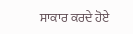ਸਾਕਾਰ ਕਰਦੇ ਹੋਏ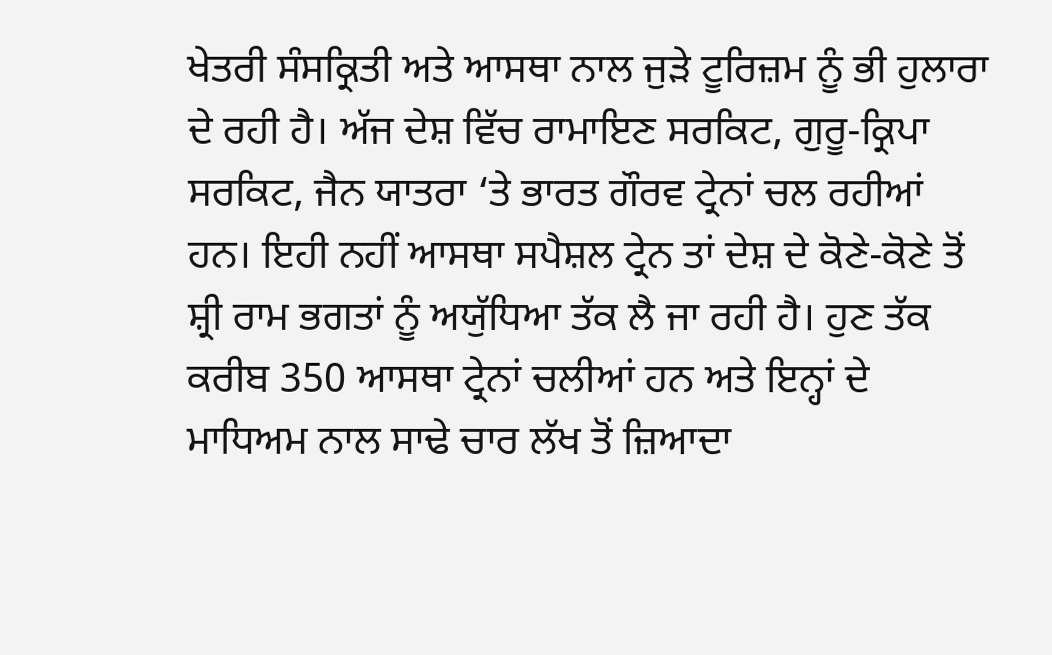ਖੇਤਰੀ ਸੰਸਕ੍ਰਿਤੀ ਅਤੇ ਆਸਥਾ ਨਾਲ ਜੁੜੇ ਟੂਰਿਜ਼ਮ ਨੂੰ ਭੀ ਹੁਲਾਰਾ ਦੇ ਰਹੀ ਹੈ। ਅੱਜ ਦੇਸ਼ ਵਿੱਚ ਰਾਮਾਇਣ ਸਰਕਿਟ, ਗੁਰੂ-ਕ੍ਰਿਪਾ ਸਰਕਿਟ, ਜੈਨ ਯਾਤਰਾ ‘ਤੇ ਭਾਰਤ ਗੌਰਵ ਟ੍ਰੇਨਾਂ ਚਲ ਰਹੀਆਂ ਹਨ। ਇਹੀ ਨਹੀਂ ਆਸਥਾ ਸਪੈਸ਼ਲ ਟ੍ਰੇਨ ਤਾਂ ਦੇਸ਼ ਦੇ ਕੋਣੇ-ਕੋਣੇ ਤੋਂ ਸ਼੍ਰੀ ਰਾਮ ਭਗਤਾਂ ਨੂੰ ਅਯੁੱਧਿਆ ਤੱਕ ਲੈ ਜਾ ਰਹੀ ਹੈ। ਹੁਣ ਤੱਕ ਕਰੀਬ 350 ਆਸਥਾ ਟ੍ਰੇਨਾਂ ਚਲੀਆਂ ਹਨ ਅਤੇ ਇਨ੍ਹਾਂ ਦੇ ਮਾਧਿਅਮ ਨਾਲ ਸਾਢੇ ਚਾਰ ਲੱਖ ਤੋਂ ਜ਼ਿਆਦਾ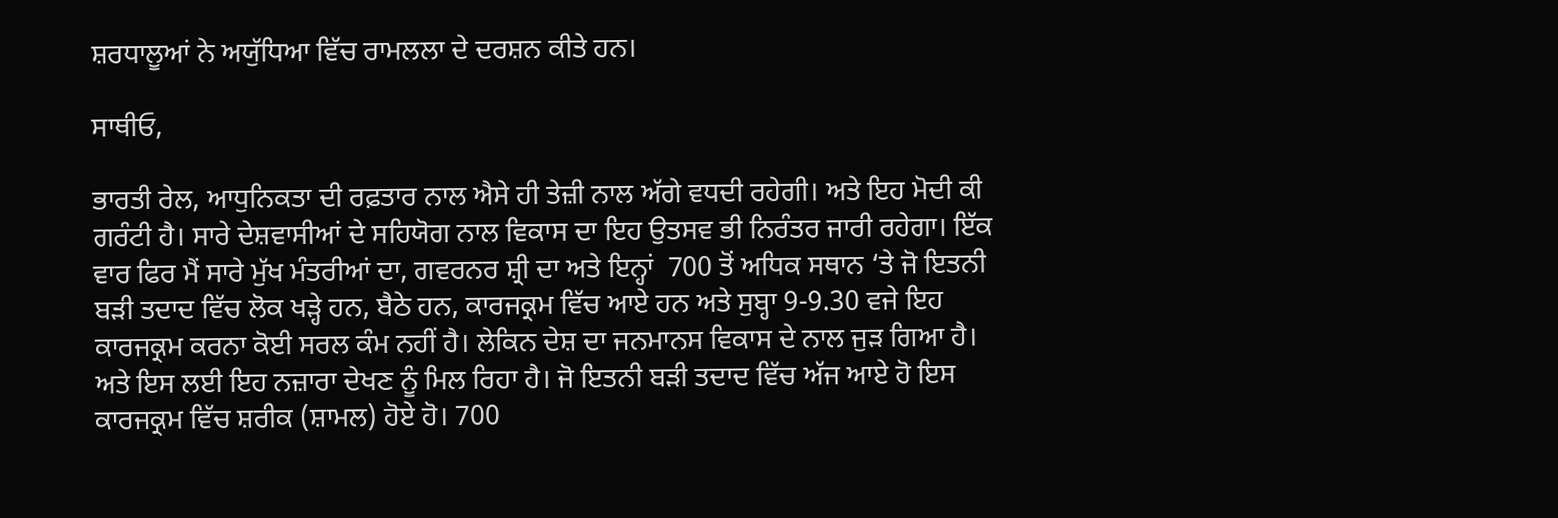ਸ਼ਰਧਾਲੂਆਂ ਨੇ ਅਯੁੱਧਿਆ ਵਿੱਚ ਰਾਮਲਲਾ ਦੇ ਦਰਸ਼ਨ ਕੀਤੇ ਹਨ।

ਸਾਥੀਓ,

ਭਾਰਤੀ ਰੇਲ, ਆਧੁਨਿਕਤਾ ਦੀ ਰਫ਼ਤਾਰ ਨਾਲ ਐਸੇ ਹੀ ਤੇਜ਼ੀ ਨਾਲ ਅੱਗੇ ਵਧਦੀ ਰਹੇਗੀ। ਅਤੇ ਇਹ ਮੋਦੀ ਕੀ ਗਰੰਟੀ ਹੈ। ਸਾਰੇ ਦੇਸ਼ਵਾਸੀਆਂ ਦੇ ਸਹਿਯੋਗ ਨਾਲ ਵਿਕਾਸ ਦਾ ਇਹ ਉਤਸਵ ਭੀ ਨਿਰੰਤਰ ਜਾਰੀ ਰਹੇਗਾ। ਇੱਕ ਵਾਰ ਫਿਰ ਮੈਂ ਸਾਰੇ ਮੁੱਖ ਮੰਤਰੀਆਂ ਦਾ, ਗਵਰਨਰ ਸ਼੍ਰੀ ਦਾ ਅਤੇ ਇਨ੍ਹਾਂ  700 ਤੋਂ ਅਧਿਕ ਸਥਾਨ ‘ਤੇ ਜੋ ਇਤਨੀ ਬੜੀ ਤਦਾਦ ਵਿੱਚ ਲੋਕ ਖੜ੍ਹੇ ਹਨ, ਬੈਠੇ ਹਨ, ਕਾਰਜਕ੍ਰਮ ਵਿੱਚ ਆਏ ਹਨ ਅਤੇ ਸੁਬ੍ਹਾ 9-9.30 ਵਜੇ ਇਹ ਕਾਰਜਕ੍ਰਮ ਕਰਨਾ ਕੋਈ ਸਰਲ ਕੰਮ ਨਹੀਂ ਹੈ। ਲੇਕਿਨ ਦੇਸ਼ ਦਾ ਜਨਮਾਨਸ ਵਿਕਾਸ ਦੇ ਨਾਲ ਜੁੜ ਗਿਆ ਹੈ। ਅਤੇ ਇਸ ਲਈ ਇਹ ਨਜ਼ਾਰਾ ਦੇਖਣ ਨੂੰ ਮਿਲ ਰਿਹਾ ਹੈ। ਜੋ ਇਤਨੀ ਬੜੀ ਤਦਾਦ ਵਿੱਚ ਅੱਜ ਆਏ ਹੋ ਇਸ ਕਾਰਜਕ੍ਰਮ ਵਿੱਚ ਸ਼ਰੀਕ (ਸ਼ਾਮਲ) ਹੋਏ ਹੋ। 700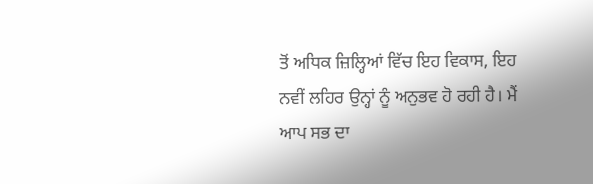ਤੋਂ ਅਧਿਕ ਜ਼ਿਲ੍ਹਿਆਂ ਵਿੱਚ ਇਹ ਵਿਕਾਸ, ਇਹ ਨਵੀਂ ਲਹਿਰ ਉਨ੍ਹਾਂ ਨੂੰ ਅਨੁਭਵ ਹੋ ਰਹੀ ਹੈ। ਮੈਂ ਆਪ ਸਭ ਦਾ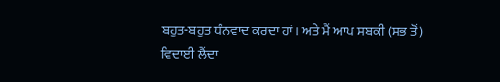ਬਹੁਤ-ਬਹੁਤ ਧੰਨਵਾਦ ਕਰਦਾ ਹਾਂ। ਅਤੇ ਮੈਂ ਆਪ ਸਬਕੀ (ਸਭ ਤੋਂ) ਵਿਦਾਈ ਲੈਂਦਾ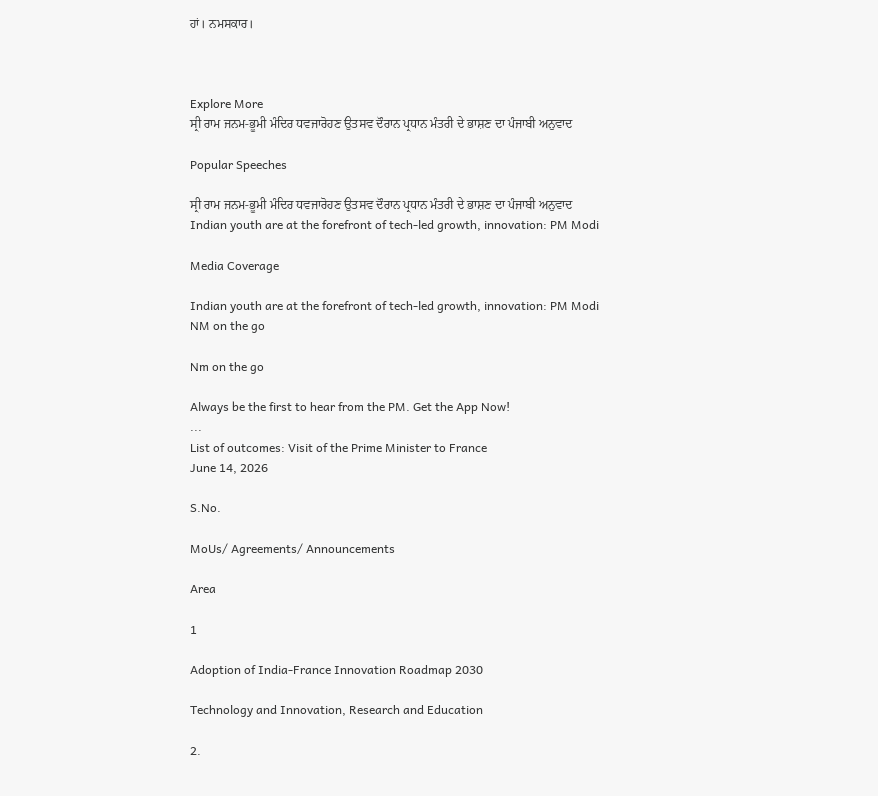ਹਾਂ। ਨਮਸਕਾਰ।



Explore More
ਸ੍ਰੀ ਰਾਮ ਜਨਮ-ਭੂਮੀ ਮੰਦਿਰ ਧਵਜਾਰੋਹਣ ਉਤਸਵ ਦੌਰਾਨ ਪ੍ਰਧਾਨ ਮੰਤਰੀ ਦੇ ਭਾਸ਼ਣ ਦਾ ਪੰਜਾਬੀ ਅਨੁਵਾਦ

Popular Speeches

ਸ੍ਰੀ ਰਾਮ ਜਨਮ-ਭੂਮੀ ਮੰਦਿਰ ਧਵਜਾਰੋਹਣ ਉਤਸਵ ਦੌਰਾਨ ਪ੍ਰਧਾਨ ਮੰਤਰੀ ਦੇ ਭਾਸ਼ਣ ਦਾ ਪੰਜਾਬੀ ਅਨੁਵਾਦ
Indian youth are at the forefront of tech-led growth, innovation: PM Modi

Media Coverage

Indian youth are at the forefront of tech-led growth, innovation: PM Modi
NM on the go

Nm on the go

Always be the first to hear from the PM. Get the App Now!
...
List of outcomes: Visit of the Prime Minister to France
June 14, 2026

S.No.

MoUs/ Agreements/ Announcements

Area

1

Adoption of India-France Innovation Roadmap 2030

Technology and Innovation, Research and Education

2.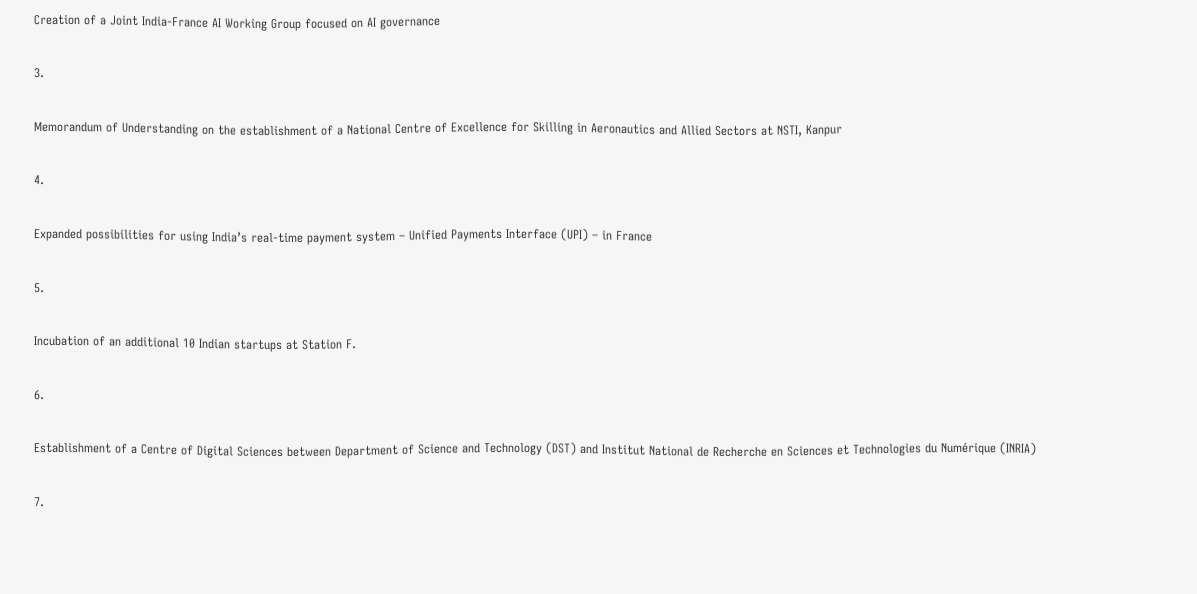Creation of a Joint India-France AI Working Group focused on AI governance

3.

Memorandum of Understanding on the establishment of a National Centre of Excellence for Skilling in Aeronautics and Allied Sectors at NSTI, Kanpur

4.

Expanded possibilities for using India’s real-time payment system – Unified Payments Interface (UPI) – in France

5.

Incubation of an additional 10 Indian startups at Station F.

6.

Establishment of a Centre of Digital Sciences between Department of Science and Technology (DST) and Institut National de Recherche en Sciences et Technologies du Numérique (INRIA)

7.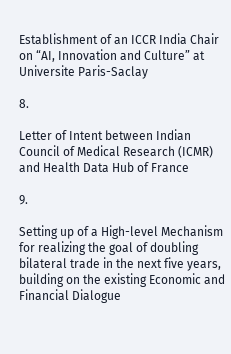Establishment of an ICCR India Chair on “AI, Innovation and Culture” at Universite Paris-Saclay

8.

Letter of Intent between Indian Council of Medical Research (ICMR) and Health Data Hub of France

9.

Setting up of a High-level Mechanism for realizing the goal of doubling bilateral trade in the next five years,  building on the existing Economic and Financial Dialogue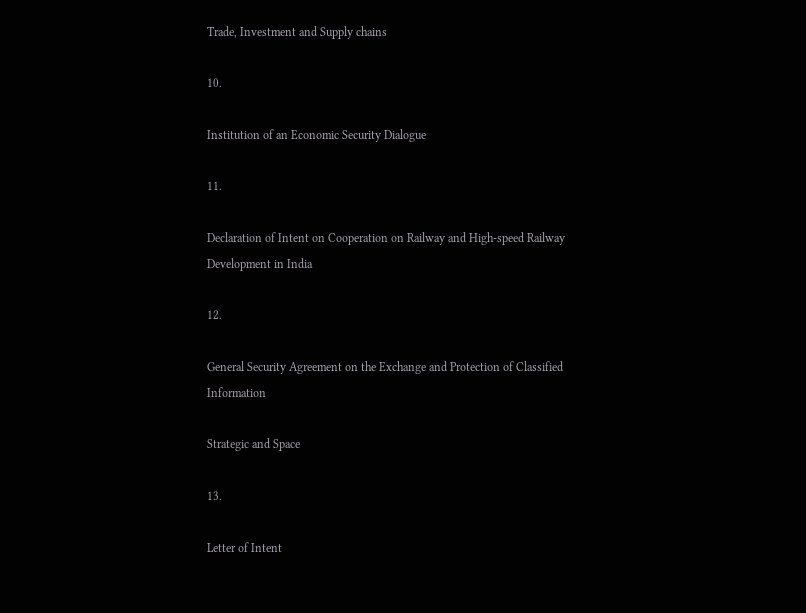Trade, Investment and Supply chains

10.

Institution of an Economic Security Dialogue

11.

Declaration of Intent on Cooperation on Railway and High-speed Railway Development in India

12.

General Security Agreement on the Exchange and Protection of Classified Information

Strategic and Space

13.

Letter of Intent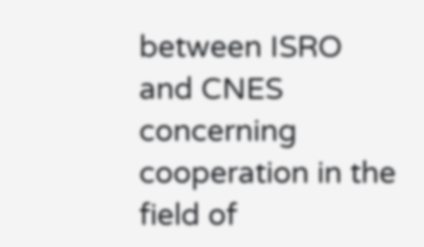between ISRO and CNES concerning cooperation in the field of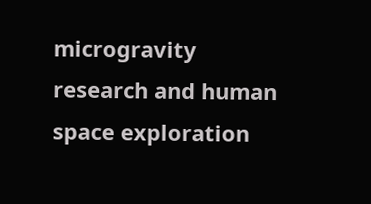microgravity research and human space exploration